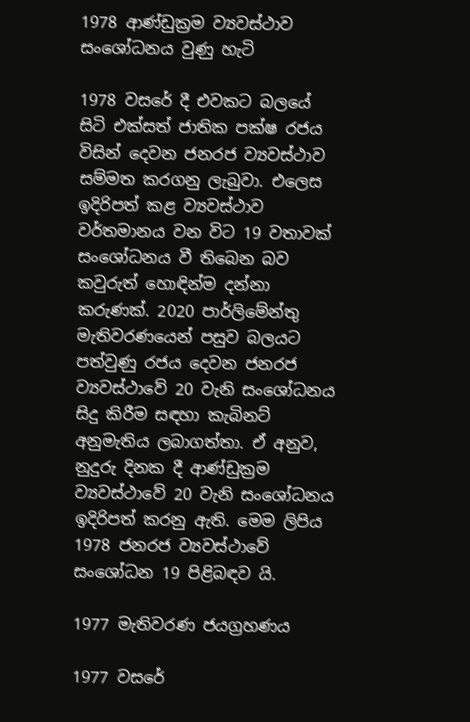1978 ආණ්ඩුක්‍රම ව්‍යවස්ථාව සංශෝධනය වුණු හැටි

1978 වසරේ දී එවකට බලයේ සිටි එක්සත් ජාතික පක්ෂ රජය විසින් දෙවන ජනරජ ව්‍යවස්ථාව සම්මත කරගනු ලැබුවා. එලෙස ඉදිරිපත් කළ ව්‍යවස්ථාව වර්තමානය වන විට 19 වතාවක් සංශෝධනය වී තිබෙන බව කවුරුත් හොඳින්ම දන්නා කරුණක්. 2020 පාර්ලිමේන්තු මැතිවරණයෙන් පසුව බලයට පත්වුණු රජය දෙවන ජනරජ ව්‍යවස්ථාවේ 20 වැනි සංශෝධනය සිදු කිරීම සඳහා කැබිනට් අනුමැතිය ලබාගත්තා. ඒ අනුව, නුදුරු දිනක දී ආණ්ඩුක්‍රම ව්‍යවස්ථාවේ 20 වැනි සංශෝධනය ඉදිරිපත් කරනු ඇති. මෙම ලිපිය 1978 ජනරජ ව්‍යවස්ථාවේ සංශෝධන 19 පිළිබඳව යි.

1977 මැතිවරණ ජයග්‍රහණය

1977 වසරේ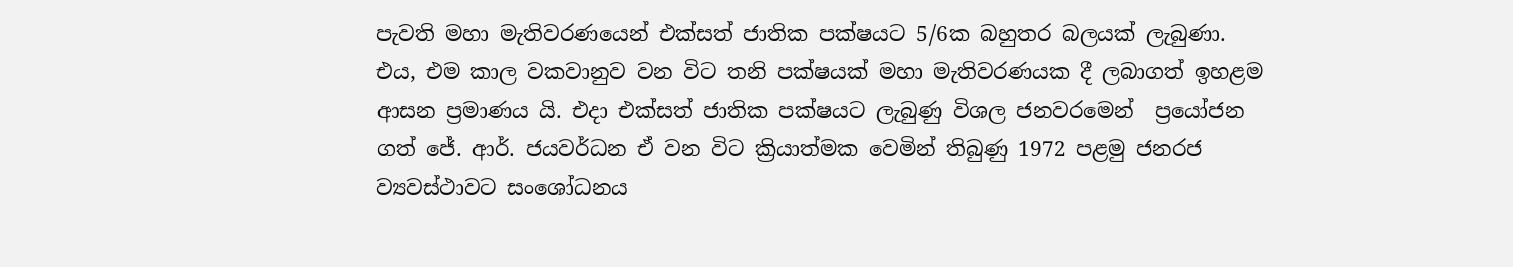පැවති මහා මැතිවරණයෙන් එක්සත් ජාතික පක්ෂයට 5/6ක බහුතර බලයක් ලැබුණා. එය, එම කාල වකවානුව වන විට තනි පක්ෂයක් මහා මැතිවරණයක දී ලබාගත් ඉහළම ආසන ප්‍රමාණය යි. එදා එක්සත් ජාතික පක්ෂයට ලැබුණු විශල ජනවරමෙන්  ප්‍රයෝජන ගත් ජේ. ආර්. ජයවර්ධන ඒ වන විට ක්‍රියාත්මක වෙමින් තිබුණු 1972 පළමු ජනරජ ව්‍යවස්ථාවට සංශෝධනය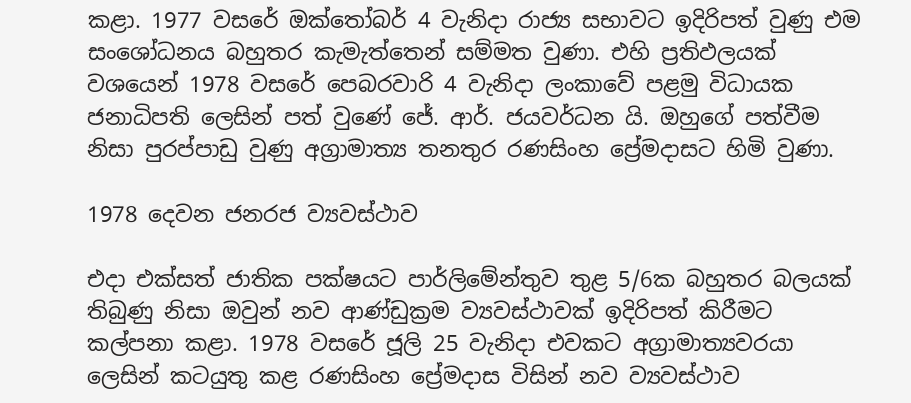කළා. 1977 වසරේ ඔක්තෝබර් 4 වැනිදා රාජ්‍ය සභාවට ඉදිරිපත් වුණු එම සංශෝධනය බහුතර කැමැත්තෙන් සම්මත වුණා. එහි ප්‍රතිඵලයක් වශයෙන් 1978 වසරේ පෙබරවාරි 4 වැනිදා ලංකාවේ පළමු විධායක ජනාධිපති ලෙසින් පත් වුණේ ජේ. ආර්. ජයවර්ධන යි. ඔහුගේ පත්වීම නිසා පුරප්පාඩු වුණු අග්‍රාමාත්‍ය තනතුර රණසිංහ ප්‍රේමදාසට හිමි වුණා.

1978 දෙවන ජනරජ ව්‍යවස්ථාව

එදා එක්සත් ජාතික පක්ෂයට පාර්ලිමේන්තුව තුළ 5/6ක බහුතර බලයක් තිබුණු නිසා ඔවුන් නව ආණ්ඩුක්‍රම ව්‍යවස්ථාවක් ඉදිරිපත් කිරීමට කල්පනා කළා. 1978 වසරේ ජූලි 25 වැනිදා එවකට අග්‍රාමාත්‍යවරයා ලෙසින් කටයුතු කළ රණසිංහ ප්‍රේමදාස විසින් නව ව්‍යවස්ථාව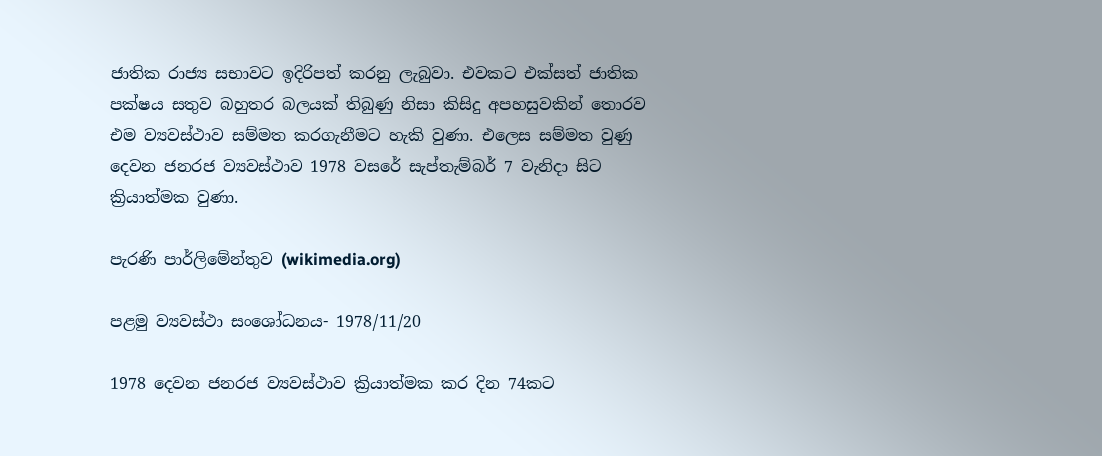ජාතික රාජ්‍ය සභාවට ඉදිරිපත් කරනු ලැබුවා. එවකට එක්සත් ජාතික පක්ෂය සතුව බහුතර බලයක් තිබුණු නිසා කිසිදු අපහසුවකින් තොරව එම ව්‍යවස්ථාව සම්මත කරගැනීමට හැකි වුණා. එලෙස සම්මත වුණු දෙවන ජනරජ ව්‍යවස්ථාව 1978 වසරේ සැප්තැම්බර් 7 වැනිදා සිට ක්‍රියාත්මක වුණා.

පැරණි පාර්ලිමේන්තුව (wikimedia.org)

පළමු ව්‍යවස්ථා සංශෝධනය- 1978/11/20

1978 දෙවන ජනරජ ව්‍යවස්ථාව ක්‍රියාත්මක කර දින 74කට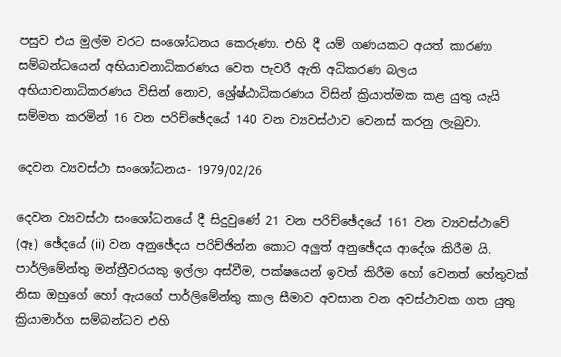පසුව එය මුල්ම වරට සංශෝධනය කෙරුණා. එහි දී යම් ගණයකට අයත් කාරණා සම්බන්ධයෙන් අභියාචනාධිකරණය වෙත පැවරී ඇති අධිකරණ බලය අභියාචනාධිකරණය විසින් නොව, ශ්‍රේෂ්ඨාධිකරණය විසින් ක්‍රියාත්මක කළ යුතු යැයි සම්මත කරමින් 16 වන පරිච්ඡේදයේ 140 වන ව්‍යවස්ථාව වෙනස් කරනු ලැබුවා.

දෙවන ව්‍යවස්ථා සංශෝධනය- 1979/02/26

දෙවන ව්‍යවස්ථා සංශෝධනයේ දී සිදුවුණේ 21 වන පරිච්ඡේදයේ 161 වන ව්‍යවස්ථාවේ (ඈ) ඡේදයේ (ii) වන අනුඡේදය පරිච්ඡින්න කොට අලුත් අනුඡේදය ආදේශ කිරීම යි. පාර්ලිමේන්තු මන්ත්‍රීවරයකු ඉල්ලා අස්වීම, පක්ෂයෙන් ඉවත් කිරීම හෝ වෙනත් හේතුවක් නිසා ඔහුගේ හෝ ඇයගේ පාර්ලිමේන්තු කාල සීමාව අවසාන වන අවස්ථාවක ගත යුතු ක්‍රියාමාර්ග සම්බන්ධව එහි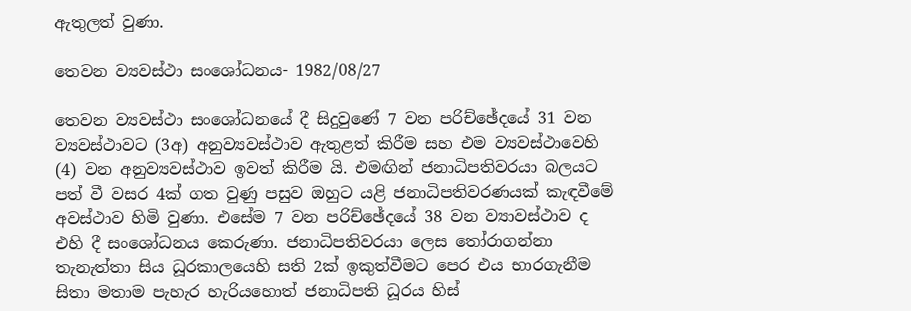ඇතුලත් වුණා.

තෙවන ව්‍යවස්ථා සංශෝධනය- 1982/08/27

තෙවන ව්‍යවස්ථා සංශෝධනයේ දී සිදුවුණේ 7 වන පරිච්ඡේදයේ 31 වන ව්‍යවස්ථාවට (3අ) අනුව්‍යවස්ථාව ඇතුළත් කිරීම සහ එම ව්‍යවස්ථාවෙහි (4) වන අනුව්‍යවස්ථාව ඉවත් කිරීම යි. එමඟින් ජනාධිපතිවරයා බලයට පත් වී වසර 4ක් ගත වුණු පසුව ඔහුට යළි ජනාධිපතිවරණයක් කැඳවීමේ අවස්ථාව හිමි වුණා. එසේම 7 වන පරිච්ඡේදයේ 38 වන ව්‍යාවස්ථාව ද එහි දී සංශෝධනය කෙරුණා. ජනාධිපතිවරයා ලෙස තෝරාගන්නා තැනැත්තා සිය ධූරකාලයෙහි සති 2ක් ඉකුත්වීමට පෙර එය භාරගැනීම සිතා මතාම පැහැර හැරියහොත් ජනාධිපති ධූරය හිස්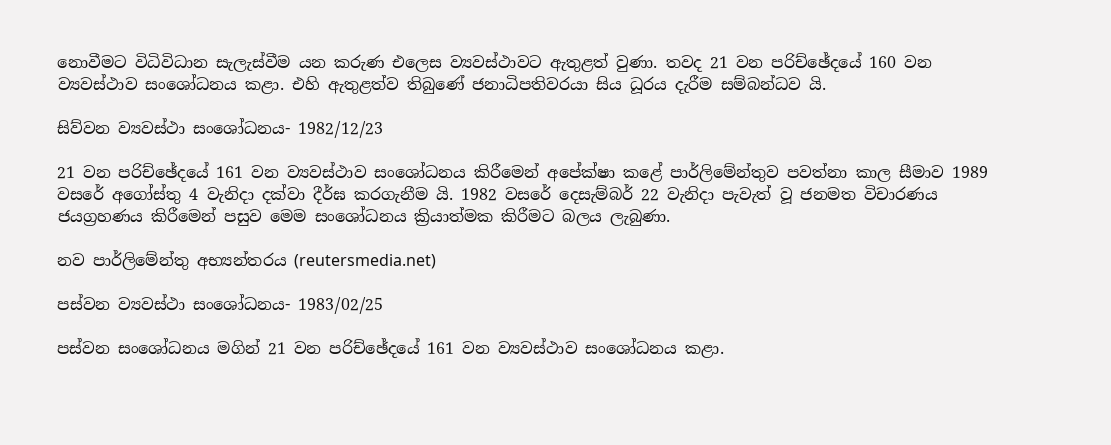නොවීමට විධිවිධාන සැලැස්වීම යන කරුණ එලෙස ව්‍යවස්ථාවට ඇතුළත් වුණා. තවද 21 වන පරිච්ඡේදයේ 160 වන ව්‍යවස්ථාව සංශෝධනය කළා. එහි ඇතුළත්ව තිබුණේ ජනාධිපතිවරයා සිය ධූරය දැරීම සම්බන්ධව යි.

සිව්වන ව්‍යවස්ථා සංශෝධනය- 1982/12/23

21 වන පරිච්ඡේදයේ 161 වන ව්‍යවස්ථාව සංශෝධනය කිරීමෙන් අපේක්ෂා කළේ පාර්ලිමේන්තුව පවත්නා කාල සීමාව 1989 වසරේ අගෝස්තු 4 වැනිදා දක්වා දීර්ඝ කරගැනීම යි. 1982 වසරේ දෙසැම්බර් 22 වැනිදා පැවැත් වූ ජනමත විචාරණය ජයග්‍රහණය කිරීමෙන් පසුව මෙම සංශෝධනය ක්‍රියාත්මක කිරීමට බලය ලැබුණා.

නව පාර්ලිමේන්තු අභ්‍යන්තරය (reutersmedia.net)

පස්වන ව්‍යවස්ථා සංශෝධනය- 1983/02/25

පස්වන සංශෝධනය මගින් 21 වන පරිච්ඡේදයේ 161 වන ව්‍යවස්ථාව සංශෝධනය කළා.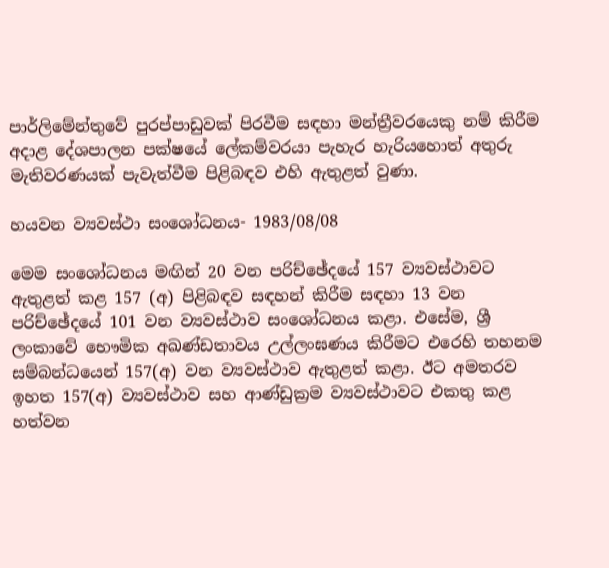පාර්ලිමේන්තුවේ පුරප්පාඩුවක් පිරවීම සඳහා මන්ත්‍රීවරයෙකු නම් කිරීම අදාළ දේශපාලන පක්ෂයේ ලේකම්වරයා පැහැර හැරියහොත් අතුරු මැතිවරණයක් පැවැත්වීම පිළිබඳව එහි ඇතුළත් වුණා.

හයවන ව්‍යවස්ථා සංශෝධනය- 1983/08/08

මෙම සංශෝධනය මඟින් 20 වන පරිච්ඡේදයේ 157 ව්‍යවස්ථාවට ඇතුළත් කළ 157 (අ) පිළිබඳව සඳහන් කිරීම සඳහා 13 වන පරිච්ඡේදයේ 101 වන ව්‍යවස්ථාව සංශෝධනය කළා. එසේම, ශ්‍රී ලංකාවේ භෞමික අඛණ්ඩතාවය උල්ලංඝණය කිරීමට එරෙහි තහනම සම්බන්ධයෙන් 157(අ) වන ව්‍යවස්ථාව ඇතුළත් කළා. ඊට අමතරව ඉහත 157(අ) ව්‍යවස්ථාව සහ ආණ්ඩුක්‍රම ව්‍යවස්ථාවට එකතු කළ හත්වන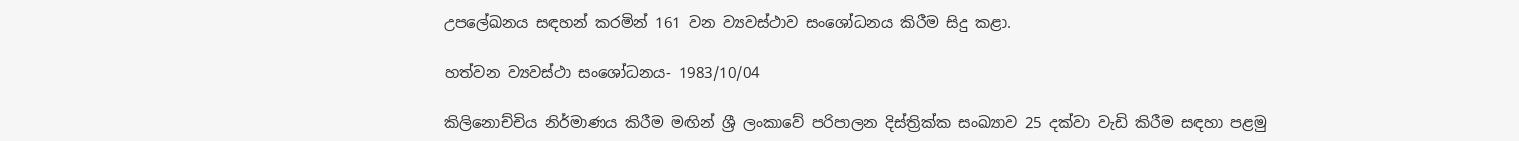උපලේඛනය සඳහන් කරමින් 161 වන ව්‍යවස්ථාව සංශෝධනය කිරීම සිදු කළා.

හත්වන ව්‍යවස්ථා සංශෝධනය- 1983/10/04

කිලිනොච්චිය නිර්මාණය කිරීම මඟින් ශ්‍රී ලංකාවේ පරිපාලන දිස්ත්‍රික්ක සංඛ්‍යාව 25 දක්වා වැඩි කිරීම සඳහා පළමු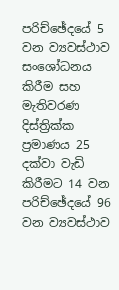පරිච්ඡේදයේ 5 වන ව්‍යවස්ථාව සංශෝධනය කිරීම සහ මැතිවරණ දිස්ත්‍රික්ක ප්‍රමාණය 25 දක්වා වැඩි කිරීමට 14 වන පරිච්ඡේදයේ 96 වන ව්‍යවස්ථාව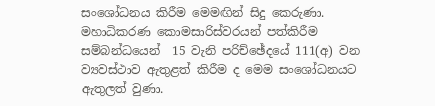සංශෝධනය කිරීම මෙමඟින් සිදු කෙරුණා. මහාධිකරණ කොමසාරිස්වරයන් පත්කිරීම සම්බන්ධයෙන්  15 වැනි පරිච්ඡේදයේ 111(අ) වන ව්‍යවස්ථාව ඇතුළත් කිරීම ද මෙම සංශෝධනයට ඇතුලත් වුණා.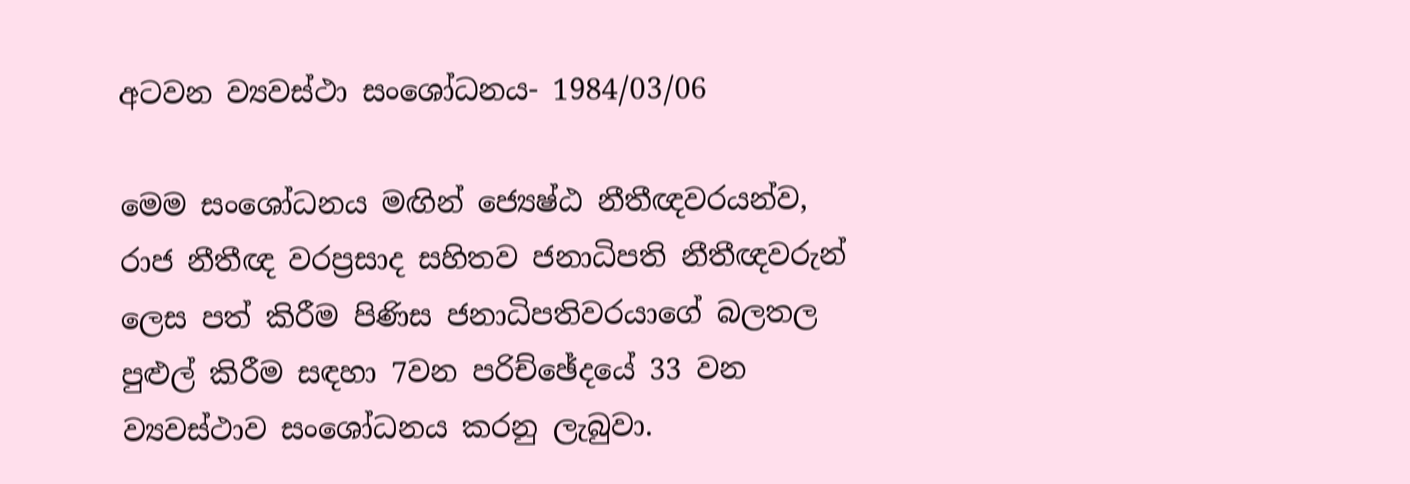අටවන ව්‍යවස්ථා සංශෝධනය- 1984/03/06

මෙම සංශෝධනය මඟින් ජ්‍යෙෂ්ඨ නීතීඥවරයන්ව, රාජ නීතීඥ වරප්‍රසාද සහිතව ජනාධිපති නීතීඥවරුන් ලෙස පත් කිරීම පිණිස ජනාධිපතිවරයාගේ බලතල පුළුල් කිරීම සඳහා 7වන පරිච්ඡේදයේ 33 වන ව්‍යවස්ථාව සංශෝධනය කරනු ලැබුවා.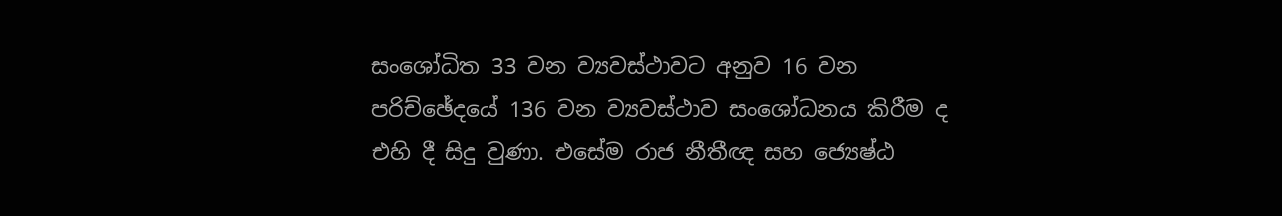සංශෝධිත 33 වන ව්‍යවස්ථාවට අනුව 16 වන පරිච්ඡේදයේ 136 වන ව්‍යවස්ථාව සංශෝධනය කිරීම ද එහි දී සිදු වුණා. එසේම රාජ නීතීඥ සහ ජ්‍යෙෂ්ඨ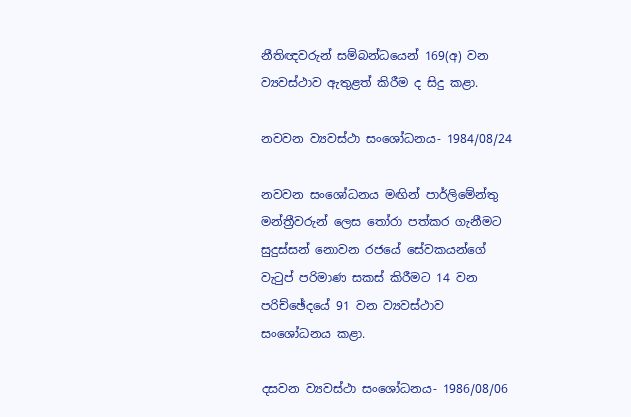නීතිඥවරුන් සම්බන්ධයෙන් 169(අ) වන ව්‍යවස්ථාව ඇතුළත් කිරීම ද සිදු කළා.

නවවන ව්‍යවස්ථා සංශෝධනය- 1984/08/24

නවවන සංශෝධනය මඟින් පාර්ලිමේන්තු මන්ත්‍රීවරුන් ලෙස තෝරා පත්කර ගැනීමට සුදුස්සන් නොවන රජයේ සේවකයන්ගේ වැටුප් පරිමාණ සකස් කිරීමට 14 වන පරිච්ඡේදයේ 91 වන ව්‍යවස්ථාව සංශෝධනය කළා.

දසවන ව්‍යවස්ථා සංශෝධනය- 1986/08/06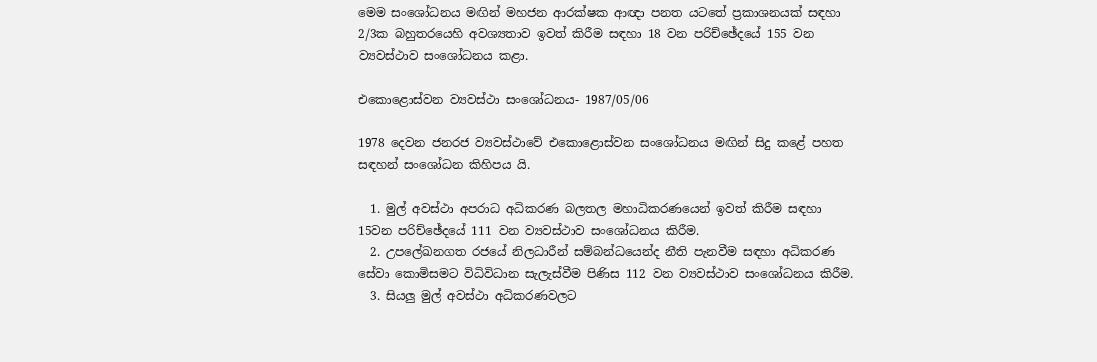මෙම සංශෝධනය මඟින් මහජන ආරක්ෂක ආඥා පනත යටතේ ප්‍රකාශනයක් සඳහා 2/3ක බහුතරයෙහි අවශ්‍යතාව ඉවත් කිරීම සඳහා 18 වන පරිච්ඡේදයේ 155 වන ව්‍යවස්ථාව සංශෝධනය කළා.

එකොළොස්වන ව්‍යවස්ථා සංශෝධනය- 1987/05/06

1978 දෙවන ජනරජ ව්‍යවස්ථාවේ එකොළොස්වන සංශෝධනය මඟින් සිදු කළේ පහත සඳහන් සංශෝධන කිහිපය යි.

  1. මුල් අවස්ථා අපරාධ අධිකරණ බලතල මහාධිකරණයෙන් ඉවත් කිරීම සඳහා 15වන පරිච්ඡේදයේ 111 වන ව්‍යවස්ථාව සංශෝධනය කිරීම.
  2. උපලේඛනගත රජයේ නිලධාරීන් සම්බන්ධයෙන්ද නීති පැනවීම සඳහා අධිකරණ සේවා කොමිසමට විධිවිධාන සැලැස්වීම පිණිස 112 වන ව්‍යවස්ථාව සංශෝධනය කිරීම.
  3. සියලු මුල් අවස්ථා අධිකරණවලට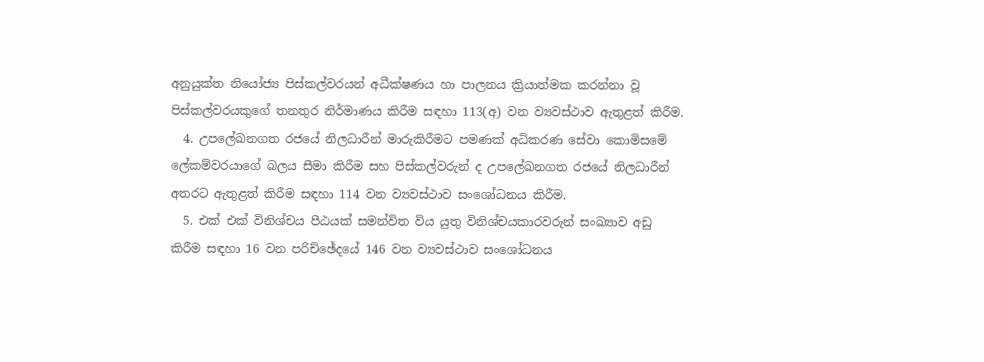අනුයුක්ත නියෝජ්‍ය පිස්කල්වරයන් අධීක්ෂණය හා පාලනය ක්‍රියාත්මක කරන්නා වූ පිස්කල්වරයකුගේ තනතුර නිර්මාණය කිරීම සඳහා 113(අ) වන ව්‍යවස්ථාව ඇතුළත් කිරීම.
  4. උපලේඛනගත රජයේ නිලධාරීන් මාරුකිරීමට පමණක් අධිකරණ සේවා කොමිසමේ ලේකම්වරයාගේ බලය සීමා කිරීම සහ පිස්කල්වරුන් ද උපලේඛනගත රජයේ නිලධාරීන් අතරට ඇතුළත් කිරීම සඳහා 114 වන ව්‍යවස්ථාව සංශෝධනය කිරීම.
  5. එක් එක් විනිශ්චය පීඨයක් සමන්විත විය යුතු විනිශ්චයකාරවරුන් සංඛ්‍යාව අඩු කිරීම සඳහා 16 වන පරිච්ඡේදයේ 146 වන ව්‍යවස්ථාව සංශෝධනය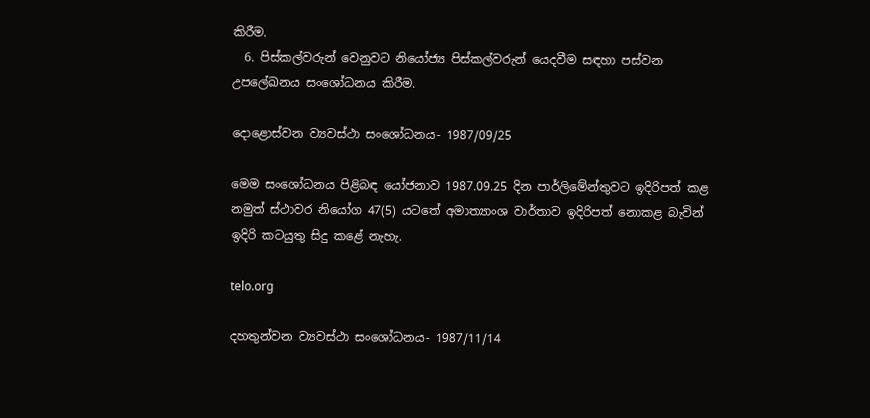කිරීම.
  6. පිස්කල්වරුන් වෙනුවට නියෝජ්‍ය පිස්කල්වරුන් යෙදවීම සඳහා පස්වන උපලේඛනය සංශෝධනය කිරීම.

දොළොස්වන ව්‍යවස්ථා සංශෝධනය- 1987/09/25

මෙම සංශෝධනය පිළිබඳ යෝජනාව 1987.09.25 දින පාර්ලිමේන්තුවට ඉදිරිපත් කළ නමුත් ස්ථාවර නියෝග 47(5) යටතේ අමාත්‍යාංශ වාර්තාව ඉදිරිපත් නොකළ බැවින් ඉදිරි කටයුතු සිදු කළේ නැහැ.

telo.org

දහතුන්වන ව්‍යවස්ථා සංශෝධනය- 1987/11/14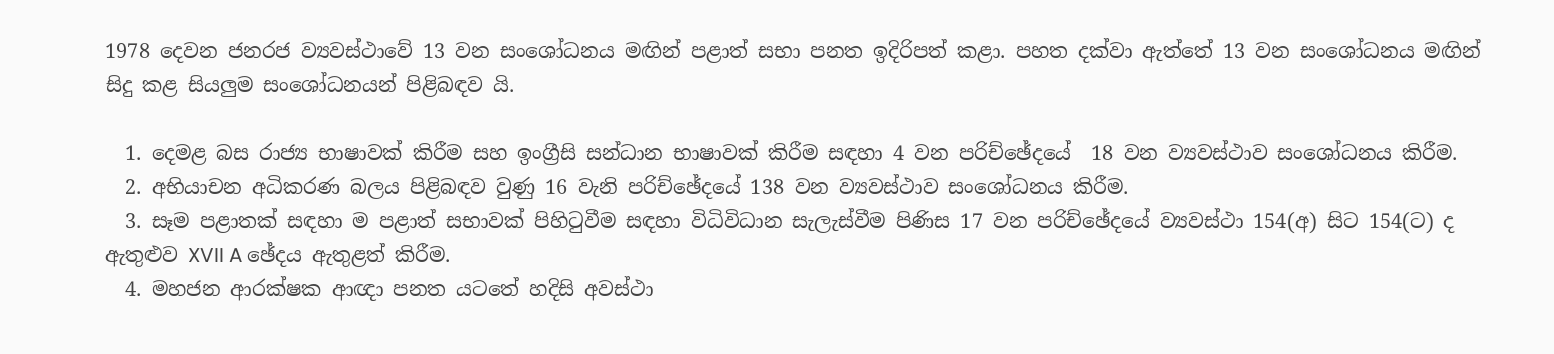1978 දෙවන ජනරජ ව්‍යවස්ථාවේ 13 වන සංශෝධනය මඟින් පළාත් සභා පනත ඉදිරිපත් කළා. පහත දක්වා ඇත්තේ 13 වන සංශෝධනය මඟින් සිදු කළ සියලුම සංශෝධනයන් පිළිබඳව යි.

  1. දෙමළ බස රාජ්‍ය භාෂාවක් කිරීම සහ ඉංග්‍රීසි සන්ධාන භාෂාවක් කිරීම සඳහා 4 වන පරිච්ඡේදයේ  18 වන ව්‍යවස්ථාව සංශෝධනය කිරීම.
  2. අභියාචන අධිකරණ බලය පිළිබඳව වුණු 16 වැනි පරිච්ඡේදයේ 138 වන ව්‍යවස්ථාව සංශෝධනය කිරීම.
  3. සෑම පළාතක් සඳහා ම පළාත් සභාවක් පිහිටුවීම සඳහා විධිවිධාන සැලැස්වීම පිණිස 17 වන පරිච්ඡේදයේ ව්‍යවස්ථා 154(අ) සිට 154(ට) ද ඇතුළුව XVII A ඡේදය ඇතුළත් කිරීම.
  4. මහජන ආරක්ෂක ආඥා පනත යටතේ හදිසි අවස්ථා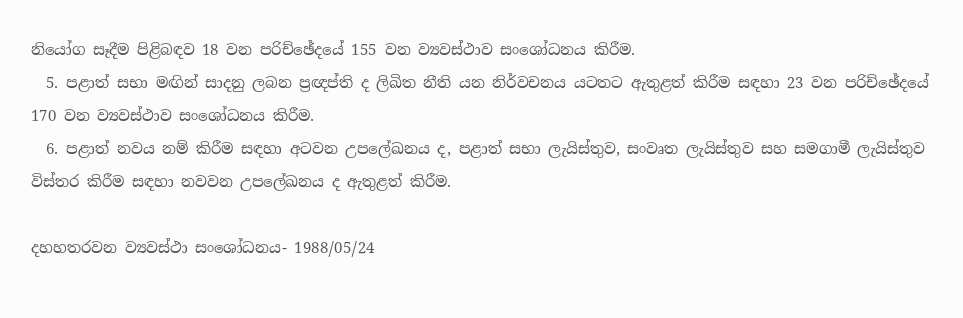නියෝග සෑදීම පිළිබඳව 18 වන පරිච්ඡේදයේ 155 වන ව්‍යවස්ථාව සංශෝධනය කිරීම.
  5. පළාත් සභා මඟින් සාදනු ලබන ප්‍රඥප්ති ද ලිඛිත නීති යන නිර්වචනය යටතට ඇතුළත් කිරීම සඳහා 23 වන පරිච්ඡේදයේ 170 වන ව්‍යවස්ථාව සංශෝධනය කිරීම.
  6. පළාත් නවය නම් කිරීම සඳහා අටවන උපලේඛනය ද, පළාත් සභා ලැයිස්තුව, සංවෘත ලැයිස්තුව සහ සමගාමී ලැයිස්තුව විස්තර කිරීම සඳහා නවවන උපලේඛනය ද ඇතුළත් කිරීම.

දහහතරවන ව්‍යවස්ථා සංශෝධනය- 1988/05/24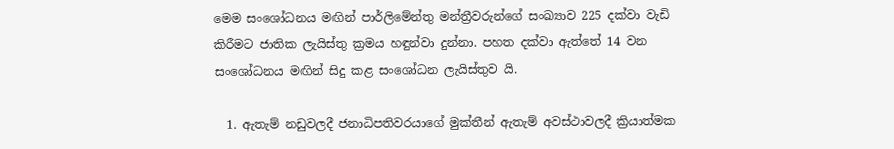මෙම සංශෝධනය මඟින් පාර්ලිමේන්තු මන්ත්‍රීවරුන්ගේ සංඛ්‍යාව 225 දක්වා වැඩි කිරීමට ජාතික ලැයිස්තු ක්‍රමය හඳුන්වා දුන්නා. පහත දක්වා ඇත්තේ 14 වන සංශෝධනය මඟින් සිදු කළ සංශෝධන ලැයිස්තුව යි.

  1. ඇතැම් නඩුවලදී ජනාධිපතිවරයාගේ මුක්තීන් ඇතැම් අවස්ථාවලදී ක්‍රියාත්මක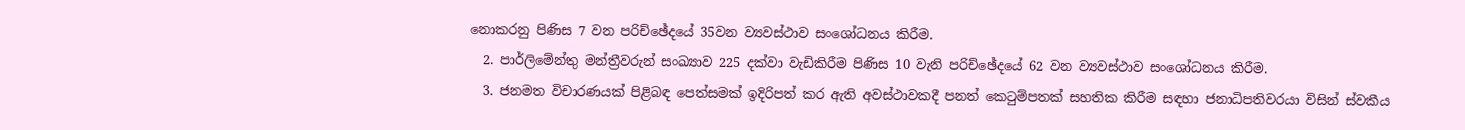නොකරනු පිණිස 7 වන පරිච්ඡේදයේ 35වන ව්‍යවස්ථාව සංශෝධනය කිරීම.
  2. පාර්ලිමේන්තු මන්ත්‍රීවරුන් සංඛ්‍යාව 225 දක්වා වැඩිකිරීම පිණිස 10 වැනි පරිච්ඡේදයේ 62 වන ව්‍යවස්ථාව සංශෝධනය කිරීම.
  3. ජනමත විචාරණයක් පිළිබඳ පෙත්සමක් ඉදිරිපත් කර ඇති අවස්ථාවකදී පනත් කෙටුම්පතක් සහතික කිරීම සඳහා ජනාධිපතිවරයා විසින් ස්වකීය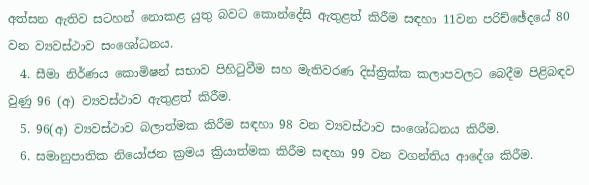අත්සන ඇතිව සටහන් නොකළ යුතු බවට කොන්දේසි ඇතුළත් කිරීම සඳහා 11වන පරිච්ඡේදයේ 80 වන ව්‍යවස්ථාව සංශෝධනය.
  4. සීමා නිර්ණය කොමිෂන් සභාව පිහිටුවීම සහ මැතිවරණ දිස්ත්‍රික්ක කලාපවලට බෙදීම පිළිබඳව වුණු 96 (අ) ව්‍යවස්ථාව ඇතුළත් කිරීම.
  5. 96(අ) ව්‍යවස්ථාව බලාත්මක කිරීම සඳහා 98 වන ව්‍යවස්ථාව සංශෝධනය කිරීම.
  6. සමානුපාතික නියෝජන ක්‍රමය ක්‍රියාත්මක කිරීම සඳහා 99 වන වගන්තිය ආදේශ කිරීම.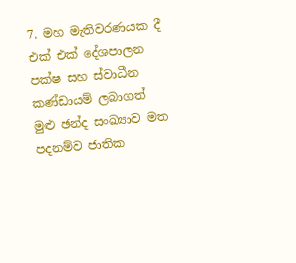7. මහ මැතිවරණයක දී එක් එක් දේශපාලන පක්ෂ සහ ස්වාධීන කණ්ඩායම් ලබාගත් මුළු ඡන්ද සංඛ්‍යාව මත පදනම්ව ජාතික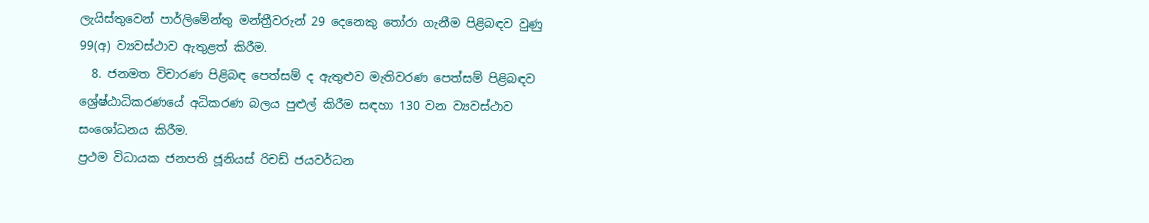ලැයිස්තුවෙන් පාර්ලිමේන්තු මන්ත්‍රීවරුන් 29 දෙනෙකු තෝරා ගැනීම පිළිබඳව වුණු 99(අ) ව්‍යවස්ථාව ඇතුළත් කිරීම.
  8. ජනමත විචාරණ පිළිබඳ පෙත්සම් ද ඇතුළුව මැතිවරණ පෙත්සම් පිළිබඳව ශ්‍රේෂ්ඨාධිකරණයේ අධිකරණ බලය පුළුල් කිරීම සඳහා 130 වන ව්‍යවස්ථාව සංශෝධනය කිරීම.
ප්‍රථම විධායක ජනපති ජූනියස් රිචඩ් ජයවර්ධන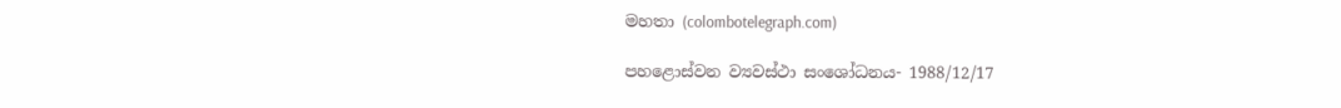මහතා (colombotelegraph.com)

පහළොස්වන ව්‍යවස්ථා සංශෝධනය- 1988/12/17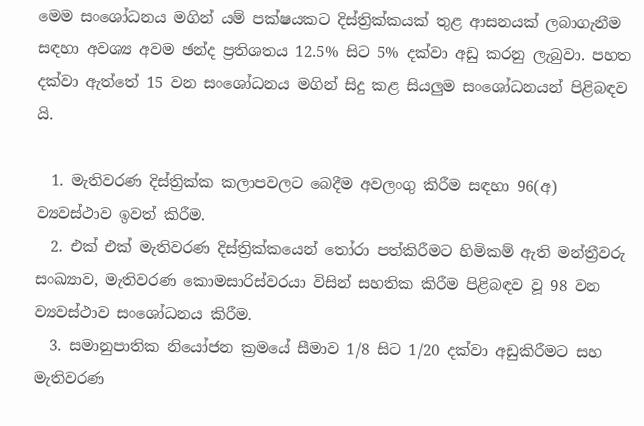මෙම සංශෝධනය මගින් යම් පක්ෂයකට දිස්ත්‍රික්කයක් තුළ ආසනයක් ලබාගැනීම සඳහා අවශ්‍ය අවම ඡන්ද ප්‍රතිශතය 12.5% සිට 5% දක්වා අඩු කරනු ලැබුවා. පහත දක්වා ඇත්තේ 15 වන සංශෝධනය මගින් සිදු කළ සියලුම සංශෝධනයන් පිළිබඳව යි.

  1. මැතිවරණ දිස්ත්‍රික්ක කලාපවලට බෙදීම අවලංගු කිරීම සඳහා 96(අ) ව්‍යවස්ථාව ඉවත් කිරීම.
  2. එක් එක් මැතිවරණ දිස්ත්‍රික්කයෙන් තෝරා පත්කිරීමට හිමිකම් ඇති මන්ත්‍රීවරු සංඛ්‍යාව, මැතිවරණ කොමසාරිස්වරයා විසින් සහතික කිරීම පිළිබඳව වූ 98 වන ව්‍යවස්ථාව සංශෝධනය කිරීම.
  3. සමානුපාතික නියෝජන ක්‍රමයේ සීමාව 1/8 සිට 1/20 දක්වා අඩුකිරීමට සහ මැතිවරණ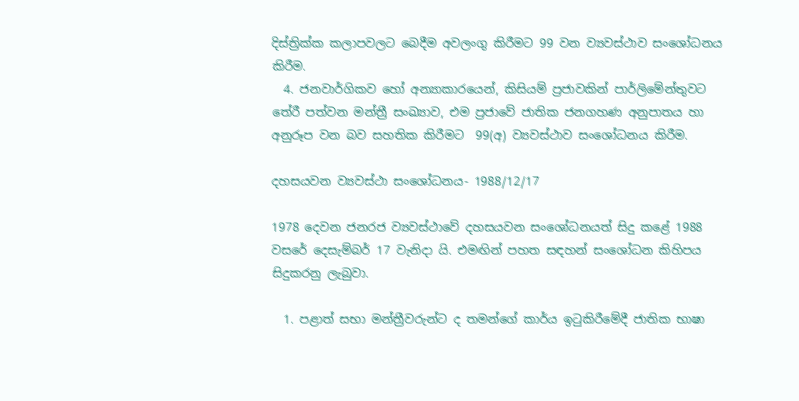දිස්ත්‍රික්ක කලාපවලට බෙදීම අවලංගු කිරීමට 99 වන ව්‍යවස්ථාව සංශෝධනය කිරීම.
  4. ජනවාර්ගිකව හෝ අන්‍යාකාරයෙන්, කිසියම් ප්‍රජාවකින් පාර්ලිමේන්තුවට තේරී පත්වන මන්ත්‍රී සංඛ්‍යාව, එම ප්‍රජාවේ ජාතික ජනගහණ අනුපාතය හා අනුරූප වන බව සහතික කිරීමට  99(අ) ව්‍යවස්ථාව සංශෝධනය කිරීම.

දහසයවන ව්‍යවස්ථා සංශෝධනය- 1988/12/17

1978 දෙවන ජනරජ ව්‍යවස්ථාවේ දහසයවන සංශෝධනයත් සිදු කළේ 1988 වසරේ දෙසැම්බර් 17 වැනිදා යි. එමඟින් පහත සඳහන් සංශෝධන කිහිපය සිදුකරනු ලැබුවා.

  1. පළාත් සභා මන්ත්‍රීවරුන්ට ද තමන්ගේ කාර්ය ඉටුකිරීමේදී ජාතික භාෂා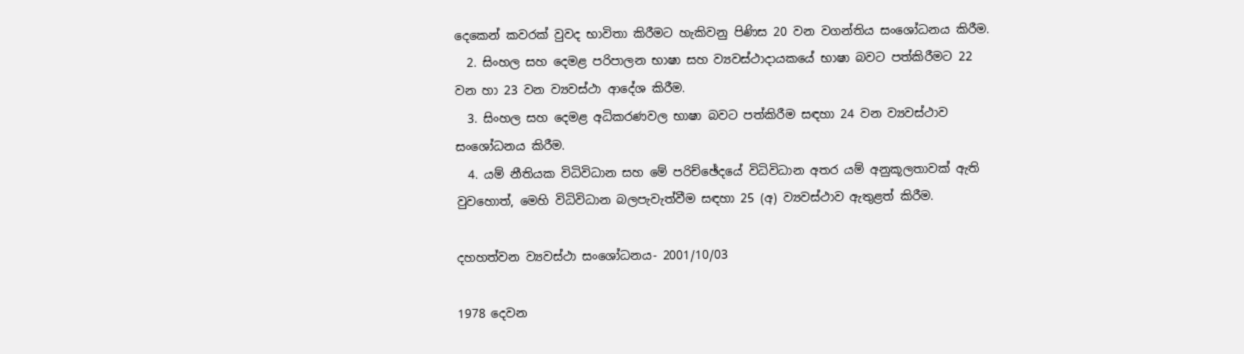දෙකෙන් කවරක් වුවද භාවිතා කිරීමට හැකිවනු පිණිස 20 වන වගන්තිය සංශෝධනය කිරීම.
  2. සිංහල සහ දෙමළ පරිපාලන භාෂා සහ ව්‍යවස්ථාදායකයේ භාෂා බවට පත්කිරීමට 22 වන හා 23 වන ව්‍යවස්ථා ආදේශ කිරීම.
  3. සිංහල සහ දෙමළ අධිකරණවල භාෂා බවට පත්කිරීම සඳහා 24 වන ව්‍යවස්ථාව සංශෝධනය කිරීම.
  4. යම් නීතියක විධිවිධාන සහ මේ පරිච්ඡේදයේ විධිවිධාන අතර යම් අනුකූලතාවක් ඇති වුවහොත්, මෙහි විධිවිධාන බලපැවැත්වීම සඳහා 25 (අ) ව්‍යවස්ථාව ඇතුළත් කිරීම.

දහහත්වන ව්‍යවස්ථා සංශෝධනය- 2001/10/03

1978 දෙවන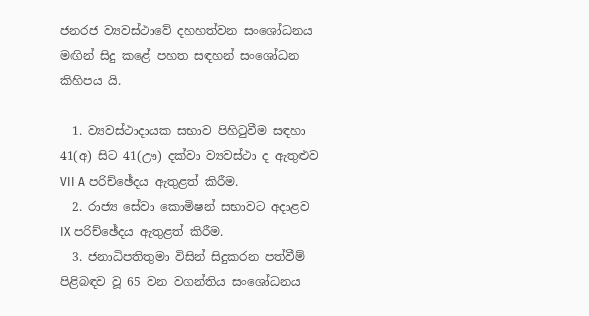ජනරජ ව්‍යවස්ථාවේ දහහත්වන සංශෝධනය මඟින් සිදු කළේ පහත සඳහන් සංශෝධන කිහිපය යි.

  1. ව්‍යවස්ථාදායක සභාව පිහිටුවීම සඳහා 41(අ) සිට 41(ඌ) දක්වා ව්‍යවස්ථා ද ඇතුළුව VII A පරිච්ඡේදය ඇතුළත් කිරීම.
  2. රාජ්‍ය සේවා කොමිෂන් සභාවට අදාළව IX පරිච්ඡේදය ඇතුළත් කිරීම.
  3. ජනාධිපතිතුමා විසින් සිදුකරන පත්වීම් පිළිබඳව වූ 65 වන වගන්තිය සංශෝධනය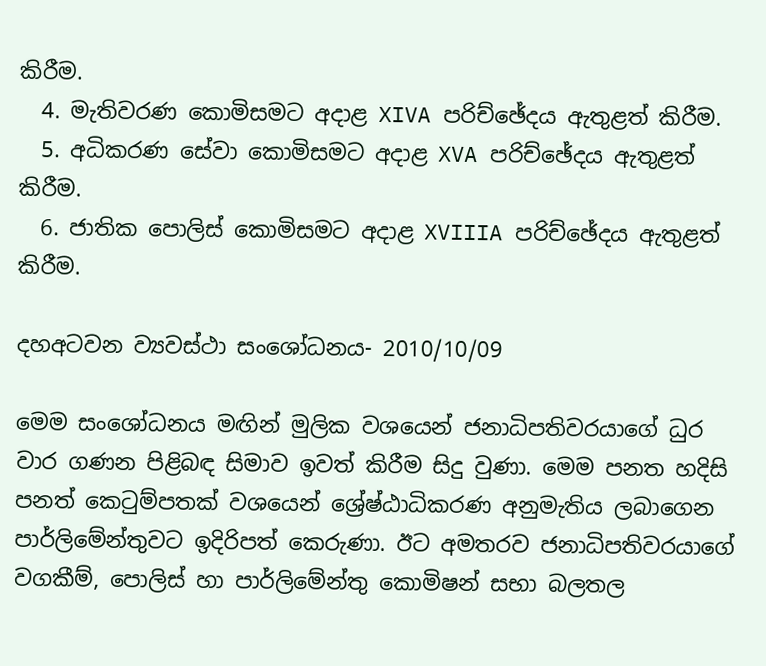කිරීම.
  4. මැතිවරණ කොමිසමට අදාළ XIVA පරිච්ඡේදය ඇතුළත් කිරීම.
  5. අධිකරණ සේවා කොමිසමට අදාළ XVA පරිච්ඡේදය ඇතුළත් කිරීම.
  6. ජාතික පොලිස් කොමිසමට අදාළ XVIIIA පරිච්ඡේදය ඇතුළත් කිරීම.

දහඅටවන ව්‍යවස්ථා සංශෝධනය- 2010/10/09

මෙම සංශෝධනය මඟින් මුලික වශයෙන් ජනාධිපතිවරයාගේ ධුර වාර ගණන පිළිබඳ සිමාව ඉවත් කිරීම සිදු වුණා. මෙම පනත හදිසි පනත් කෙටුම්පතක් වශයෙන් ශ්‍රේෂ්ඨාධිකරණ අනුමැතිය ලබාගෙන පාර්ලිමේන්තුවට ඉදිරිපත් කෙරුණා. ඊට අමතරව ජනාධිපතිවරයාගේ වගකීම්, පොලිස් හා පාර්ලිමේන්තු කොමිෂන් සභා බලතල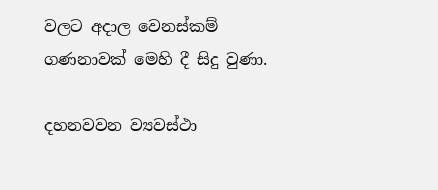වලට අදාල වෙනස්කම් ගණනාවක් මෙහි දී සිදු වුණා.

දහනවවන ව්‍යවස්ථා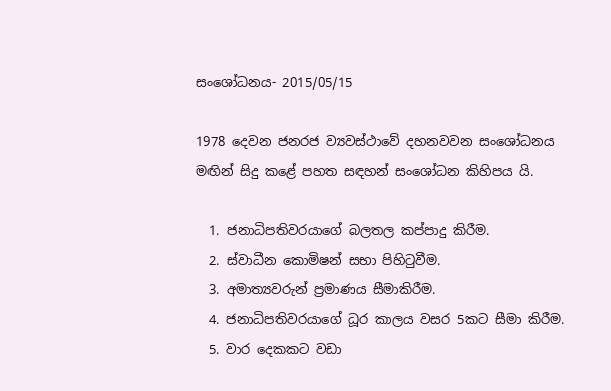සංශෝධනය- 2015/05/15

1978 දෙවන ජනරජ ව්‍යවස්ථාවේ දහනවවන සංශෝධනය මඟින් සිදු කළේ පහත සඳහන් සංශෝධන කිහිපය යි.

  1. ජනාධිපතිවරයාගේ බලතල කප්පාදු කිරීම.
  2. ස්වාධීන කොමිෂන් සභා පිහිටුවීම.
  3. අමාත්‍යවරුන් ප්‍රමාණය සීමාකිරීම.
  4. ජනාධිපතිවරයාගේ ධූර කාලය වසර 5කට සීමා කිරීම.
  5. වාර දෙකකට වඩා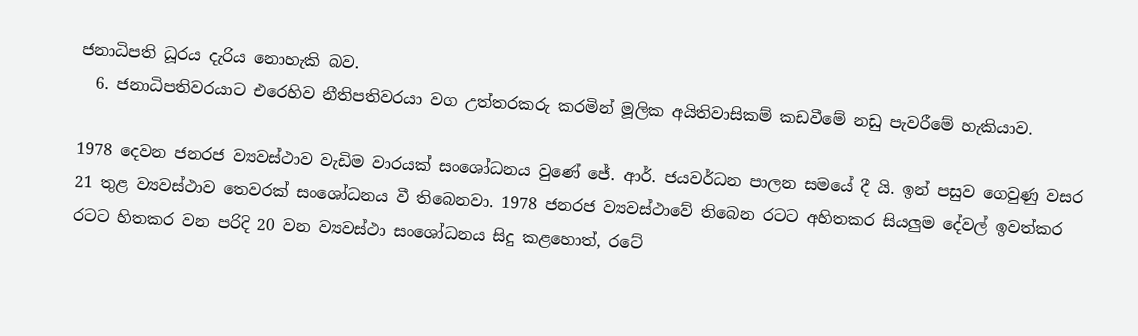ජනාධිපති ධූරය දැරිය නොහැකි බව.
  6. ජනාධිපතිවරයාට එරෙහිව නීතිපතිවරයා වග උත්තරකරු කරමින් මූලික අයිතිවාසිකම් කඩවීමේ නඩු පැවරීමේ හැකියාව.

1978 දෙවන ජනරජ ව්‍යවස්ථාව වැඩිම වාරයක් සංශෝධනය වුණේ ජේ. ආර්. ජයවර්ධන පාලන සමයේ දී යි. ඉන් පසුව ගෙවුණු වසර 21 තුළ ව්‍යවස්ථාව තෙවරක් සංශෝධනය වී තිබෙනවා. 1978 ජනරජ ව්‍යවස්ථාවේ තිබෙන රටට අහිතකර සියලුම දේවල් ඉවත්කර රටට හිතකර වන පරිදි 20 වන ව්‍යවස්ථා සංශෝධනය සිදු කළහොත්, රටේ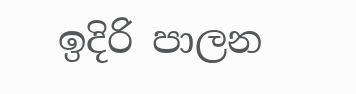ඉදිරි පාලන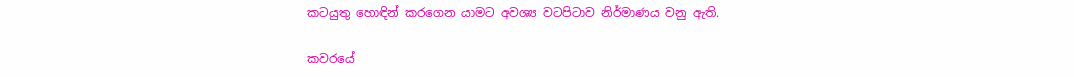කටයුතු හොඳින් කරගෙන යාමට අවශ්‍ය වටපිටාව නිර්මාණය වනු ඇති.

කවරයේ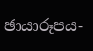ඡායාරූපය-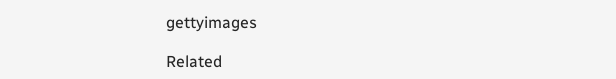gettyimages

Related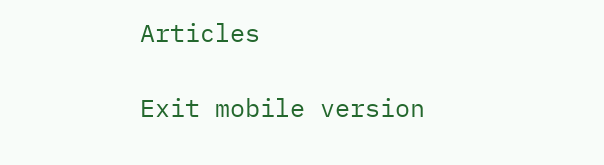Articles

Exit mobile version